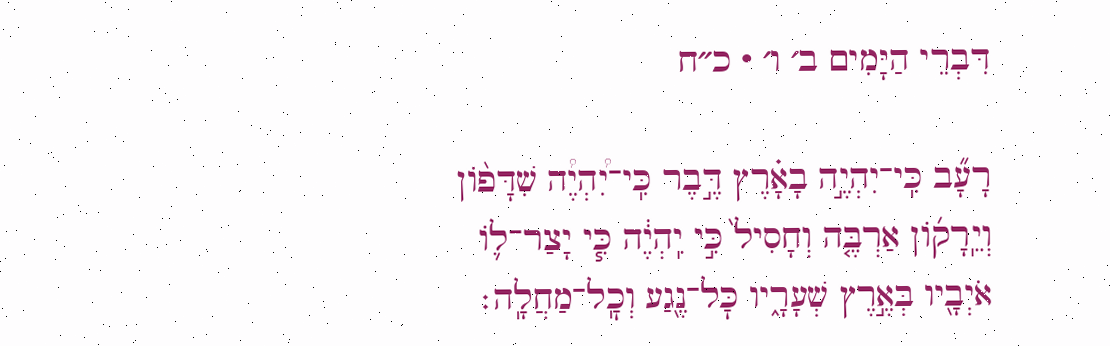דִּבְרֵי הַיָּמִים ב׳ ו׳ · כ״ח

רָעָ֞ב כִּֽי־יִהְיֶ֣ה בָאָ֗רֶץ דֶּ֣בֶר כִּֽי־יִ֠הְיֶ֠ה שִׁדָּפ֨וֹן וְיֵֽרָק֜וֹן אַרְבֶּ֤ה וְחָסִיל֙ כִּ֣י יִֽהְיֶ֔ה כִּ֧י יָצַר־ל֛וֹ אֹיְבָ֖יו בְּאֶ֣רֶץ שְׁעָרָ֑יו כׇּל־נֶ֖גַע וְכׇֽל־מַחֲלָֽה׃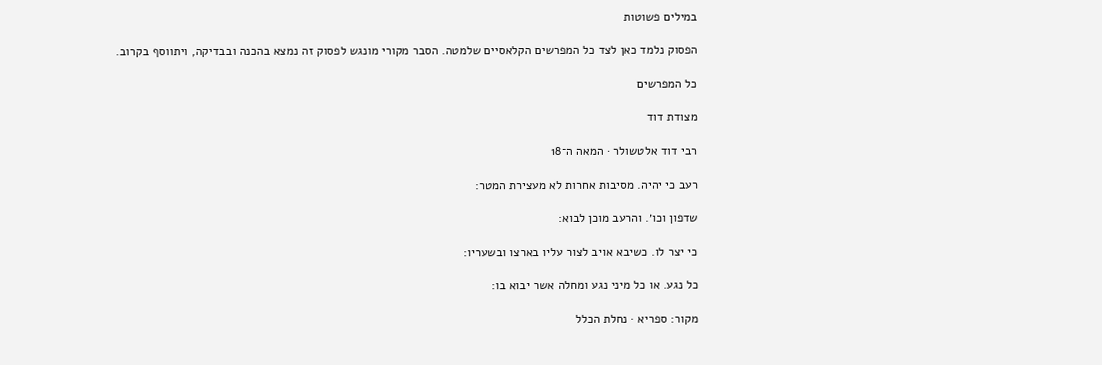במילים פשוטות

הפסוק נלמד כאן לצד כל המפרשים הקלאסיים שלמטה. הסבר מקורי מונגש לפסוק זה נמצא בהכנה ובבדיקה, ויתווסף בקרוב.

כל המפרשים

מצודת דוד

רבי דוד אלטשולר · המאה ה־18

רעב כי יהיה. מסיבות אחרות לא מעצירת המטר:

שדפון וכו׳. והרעב מוכן לבוא:

כי יצר לו. כשיבא אויב לצור עליו בארצו ובשעריו:

כל נגע. או כל מיני נגע ומחלה אשר יבוא בו:

מקור: ספריא · נחלת הכלל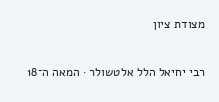מצודת ציון

רבי יחיאל הלל אלטשולר · המאה ה־18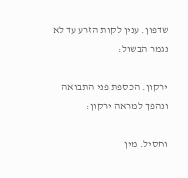שדפון. ענין לקות הזרע עד לא נגמר הבשול:

ירקון. הכספת פני התבואה ונהפך למראה ירקון:

וחסיל. מין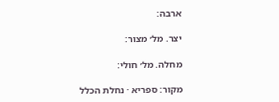ארבה:

יצר. מל׳ מצור:

מחלה. מל׳ חולי:

מקור: ספריא · נחלת הכלל